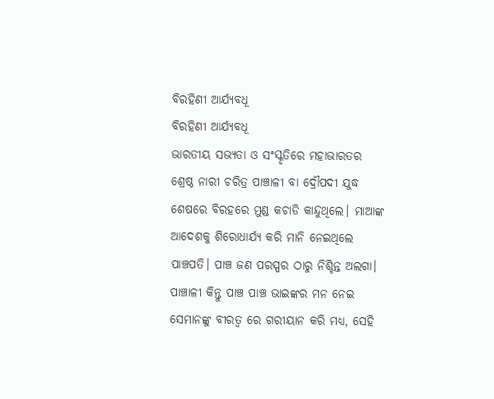ବିରହିଣୀ ଆର୍ଯ୍ୟବଧୂ
ବିରହିଣୀ ଆର୍ଯ୍ୟବଧୂ
ଭାରତୀୟ ସଭ୍ୟତା ଓ ସଂସ୍କୃତିରେ ମହାଭାରତର ଶ୍ରେଷ୍ଠ ନାରୀ ଚରିତ୍ର ପାଞ୍ଚାଳୀ ବା ଦ୍ରୌପଦୀ ଯୁଦ୍ଧ ଶେଷରେ ବିରହରେ ମୁଣ୍ଡ କଚାଡି କାନ୍ଦୁଥିଲେ। ମାଆଙ୍କ ଆଦେଶକୁ ଶିରୋଧାର୍ଯ୍ୟ କରି ମାନି ନେଇଥିଲେ ପାଞ୍ଚପତି। ପାଞ୍ଚ ଜଣ ପରସ୍ପର ଠାରୁ ନିଶ୍ଚିନ୍ତ ଅଲଗା। ପାଞ୍ଚାଳୀ କିନ୍ତୁ ପାଞ୍ଚ ପାଞ୍ଚ ଭାଇଙ୍କର ମନ ନେଇ ସେମାନଙ୍କୁ ବୀରତ୍ଵ ରେ ଗରୀୟାନ କରି ମଧ୍ୟ, ସେହି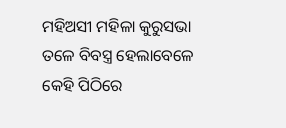ମହିଅସୀ ମହିଳା କୁରୁସଭା ତଳେ ବିବସ୍ତ୍ର ହେଲାବେଳେ କେହି ପିଠିରେ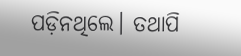ପଡ଼ିନଥିଲେ। ତଥାପି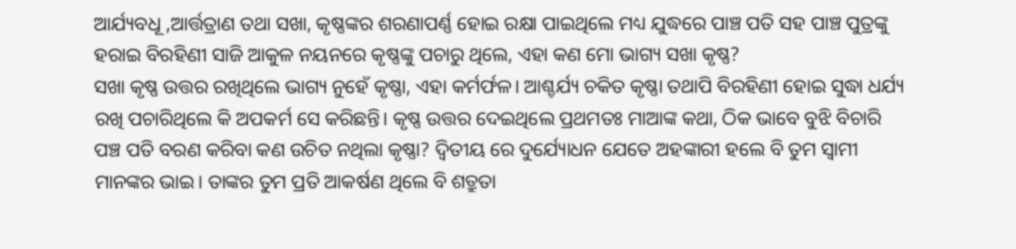ଆର୍ଯ୍ୟବଧୂ ,ଆର୍ତ୍ତତ୍ରାଣ ତଥା ସଖା, କୃଷ୍ଣଙ୍କର ଶରଣାପର୍ଣ୍ଣ ହୋଇ ରକ୍ଷା ପାଇଥିଲେ ମଧ୍ୟ ଯୁଦ୍ଧରେ ପାଞ୍ଚ ପତି ସହ ପାଞ୍ଚ ପୁତ୍ରଙ୍କୁ ହରାଇ ବିରହିଣୀ ସାଜି ଆକୁଳ ନୟନରେ କୃଷ୍ଣଙ୍କୁ ପଚାରୁ ଥିଲେ, ଏହା କଣ ମୋ ଭାଗ୍ୟ ସଖା କୃଷ୍ଣ?
ସଖା କୃଷ୍ଣ ଉତ୍ତର ରଖିଥିଲେ ଭାଗ୍ୟ ନୁହେଁ କୃଷ୍ଣା, ଏହା କର୍ମର୍ଫଳ। ଆଶ୍ଚର୍ଯ୍ୟ ଚକିତ କୃଷ୍ଣା ତଥାପି ବିରହିଣୀ ହୋଇ ସୁଦ୍ଧା ଧର୍ଯ୍ୟ ରଖି ପଚାରିଥିଲେ କି ଅପକର୍ମ ସେ କରିଛନ୍ତି। କୃଷ୍ଣ ଉତ୍ତର ଦେଇଥିଲେ ପ୍ରଥମତଃ ମାଆଙ୍କ କଥା, ଠିକ ଭାବେ ବୁଝି ବିଚାରି ପଞ୍ଚ ପତି ବରଣ କରିବା କଣ ଉଚିତ ନଥିଲା କୃଷ୍ଣା? ଦ୍ୱିତୀୟ ରେ ଦୁର୍ଯ୍ୟୋଧନ ଯେତେ ଅହଙ୍କାରୀ ହଲେ ବି ତୁମ ସ୍ଵାମୀ ମାନଙ୍କର ଭାଇ। ତାଙ୍କର ତୁମ ପ୍ରତି ଆକର୍ଷଣ ଥିଲେ ବି ଶତ୍ରୁତା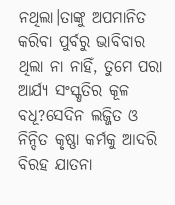ନଥିଲା।ତାଙ୍କୁ ଅପମାନିତ କରିବା ପୁର୍ବରୁ ଭାବିବାର ଥିଲା ନା ନାହିଁ, ତୁମେ ପରା ଆର୍ଯ୍ୟ ସଂସ୍କୃତିର କୂଳ ବଧୂ?ସେଦିନ ଲଜ୍ଜିତ ଓ ନିନ୍ଦିତ କୃଷ୍ଣା କର୍ମକୁ ଆଦରି ବିରହ ଯାତନା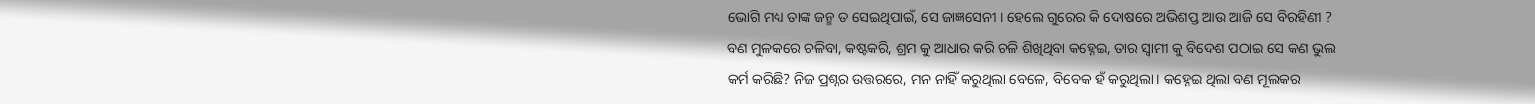ଭୋଗି ମଧ୍ୟ ତାଙ୍କ ଜନ୍ମ ତ ସେଇଥିପାଇଁ, ସେ ଜାଜ୍ଞସେନୀ । ହେଲେ ଗୁରେର କି ଦୋଷରେ ଅଭିଶପ୍ତ ଆଉ ଆଜି ସେ ବିରହିଣୀ ?
ବଣ ମୁଳକରେ ଚଳିବା, କଷ୍ଟକରି, ଶ୍ରମ କୁ ଆଧାର କରି ଚଳି ଶିଖିଥିବା କହ୍ନେଇ, ତାର ସ୍ଵାମୀ କୁ ବିଦେଶ ପଠାଇ ସେ କଣ ଭୁଲ କର୍ମ କରିଛି? ନିଜ ପ୍ରଶ୍ନର ଉତ୍ତରରେ, ମନ ନାହିଁ କରୁଥିଲା ବେଳେ, ବିବେକ ହଁ କରୁଥିଲା। କହ୍ନେଇ ଥିଲା ବଣ ମୂଲକର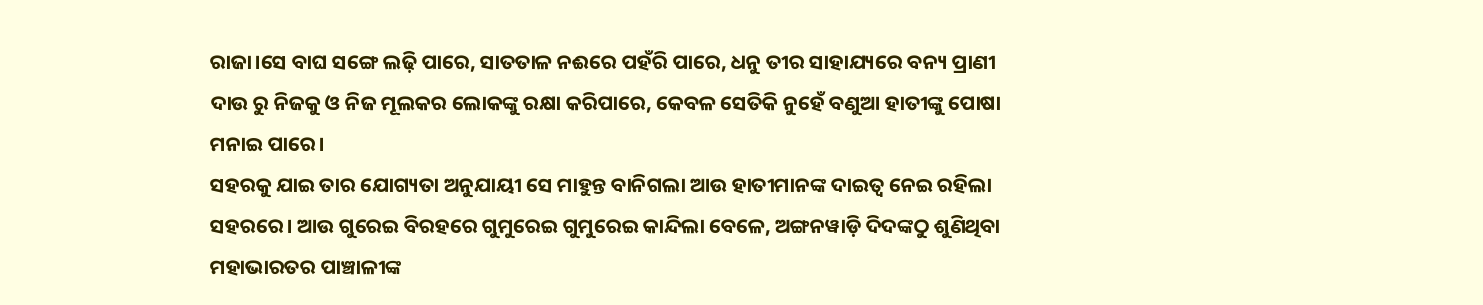ରାଜା।ସେ ବାଘ ସଙ୍ଗେ ଲଢ଼ି ପାରେ, ସାତତାଳ ନଈରେ ପହଁରି ପାରେ, ଧନୁ ତୀର ସାହାଯ୍ୟରେ ବନ୍ୟ ପ୍ରାଣୀ ଦାଉ ରୁ ନିଜକୁ ଓ ନିଜ ମୂଲକର ଲୋକଙ୍କୁ ରକ୍ଷା କରିପାରେ, କେବଳ ସେତିକି ନୁହେଁ ବଣୁଆ ହାତୀଙ୍କୁ ପୋଷା ମନାଇ ପାରେ।
ସହରକୁ ଯାଇ ତାର ଯୋଗ୍ୟତା ଅନୁଯାୟୀ ସେ ମାହୁନ୍ତ ବାନିଗଲା ଆଉ ହାତୀମାନଙ୍କ ଦାଇତ୍ୱ ନେଇ ରହିଲା ସହରରେ। ଆଉ ଗୁରେଇ ବିରହରେ ଗୁମୁରେଇ ଗୁମୁରେଇ କାନ୍ଦିଲା ବେଳେ, ଅଙ୍ଗନୱାଡ଼ି ଦିଦଙ୍କଠୁ ଶୁଣିଥିବା ମହାଭାରତର ପାଞ୍ଚାଳୀଙ୍କ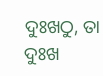ଦୁଃଖଠୁ, ତା ଦୁଃଖ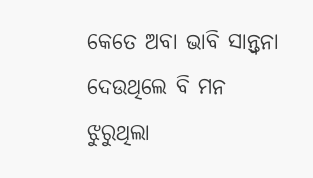କେତେ ଅବା ଭାବି ସାନ୍ତ୍ଵନା ଦେଉଥିଲେ ବି ମନ ଝୁରୁଥିଲା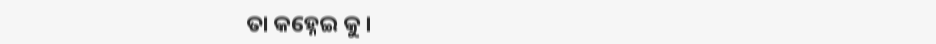ତା କହ୍ନେଇ କୁ।